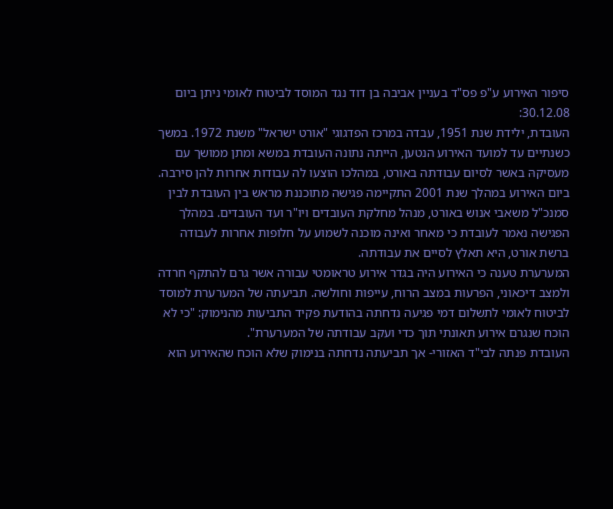סיפור האירוע ע"פ פס"ד בעניין אביבה בן דוד נגד המוסד לביטוח לאומי ניתן ביום 30.12.08:
העובדת, ילידת שנת 1951, עבדה במרכז הפדגוגי "אורט ישראל" משנת 1972. במשך כשנתיים עד למועד האירוע הנטען, הייתה נתונה העובדת במשא ומתן ממושך עם מעסיקהּ באשר לסיום עבודתה באורט, במהלכו הוצעו לה עבודות אחרות להן סירבה.
ביום האירוע במהלך שנת 2001 התקיימה פגישה מתוכננת מראש בין העובדת לבין סמנכ"ל משאבי אנוש באורט, מנהל מחלקת העובדים ויו"ר ועד העובדים. במהלך הפגישה נאמר לעובדת כי מאחר ואינה מוכנה לשמוע על חלופות אחרות לעבודה ברשת אורט, היא תאלץ לסיים את עבודתה.
המערערת טענה כי האירוע היה בגדר אירוע טראומטי עבורה אשר גרם להתקף חרדה ולמצב דיכאוני, הפרעות במצב הרוח, עייפות וחולשה. תביעתה של המערערת למוסד לביטוח לאומי לתשלום דמי פגיעה נדחתה בהודעת פקיד התביעות מהנימוק: "כי לא הוכח שנגרם אירוע תאונתי תוך כדי ועקב עבודתה של המערערת".
העובדת פנתה לבי"ד האזורי- אך תביעתה נדחתה בנימוק שלא הוכח שהאירוע הוא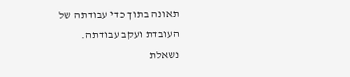תאונה בתוך כדי עבודתה של העובדת ועקב עבודתה.
נשאלת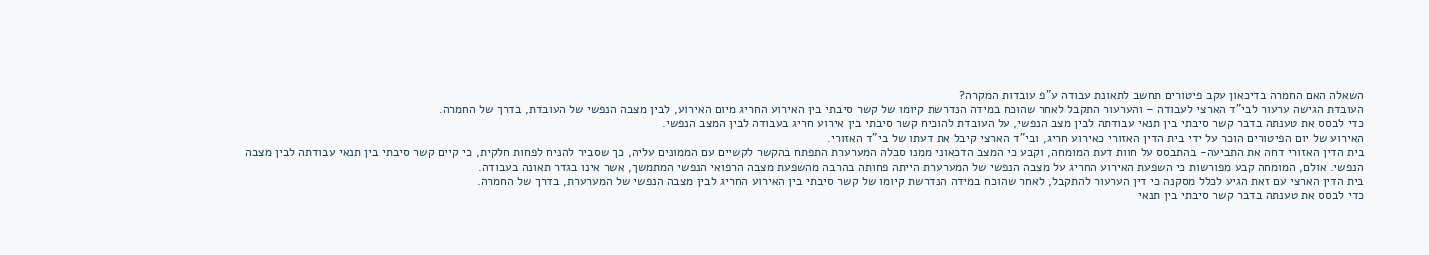השאלה האם החמרה בדיכאון עקב פיטורים תחשב לתאונת עבודה ע"פ עובדות המקרה?
העובדת הגישה ערעור לבי"ד הארצי לעבודה – והערעור התקבל לאחר שהוכח במידה הנדרשת קיומו של קשר סיבתי בין האירוע החריג מיום האירוע, לבין מצבה הנפשי של העובדת, בדרך של החמרה.
כדי לבסס את טענתה בדבר קשר סיבתי בין תנאי עבודתה לבין מצב הנפשי, על העובדת להוכיח קשר סיבתי בין אירוע חריג בעבודה לבין המצב הנפשי.
האירוע של יום הפיטורים הוכר על ידי בית הדין האזורי כאירוע חריג, ובי"ד הארצי קיבל את דעתו של בי"ד האזורי.
בית הדין האזורי דחה את התביעה- בהתבסס על חוות דעת המומחה, וקבע כי המצב הדכאוני ממנו סבלה המערערת התפתח בהקשר לקשיים עם הממונים עליה, כך שסביר להניח לפחות חלקית, כי קיים קשר סיבתי בין תנאי עבודתה לבין מצבה הנפשי. אולם, המומחה קבע מפורשות כי השפעת האירוע החריג על מצבה הנפשי של המערערת הייתה פחותה בהרבה מהשפעת מצבה הרפואי הנפשי המתמשך, אשר אינו בגדר תאונה בעבודה.
בית הדין הארצי עם זאת הגיע לכלל מסקנה כי דין הערעור להתקבל, לאחר שהוכח במידה הנדרשת קיומו של קשר סיבתי בין האירוע החריג לבין מצבה הנפשי של המערערת, בדרך של החמרה.
כדי לבסס את טענתה בדבר קשר סיבתי בין תנאי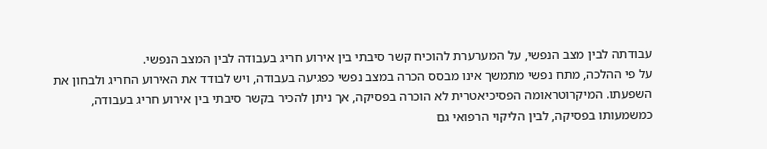עבודתה לבין מצב הנפשי, על המערערת להוכיח קשר סיבתי בין אירוע חריג בעבודה לבין המצב הנפשי.
על פי ההלכה, מתח נפשי מתמשך אינו מבסס הכרה במצב נפשי כפגיעה בעבודה, ויש לבודד את האירוע החריג ולבחון את השפעתו. המיקרוטראומה הפסיכיאטרית לא הוכרה בפסיקה, אך ניתן להכיר בקשר סיבתי בין אירוע חריג בעבודה, כמשמעותו בפסיקה, לבין הליקוי הרפואי גם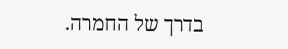בדרך של החמרה.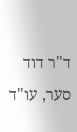ד"ר דוד סער, עו"ד